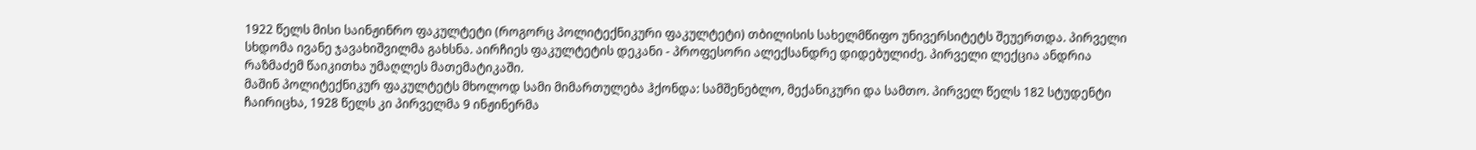1922 წელს მისი საინჟინრო ფაკულტეტი (როგორც პოლიტექნიკური ფაკულტეტი) თბილისის სახელმწიფო უნივერსიტეტს შეუერთდა. პირველი სხდომა ივანე ჯავახიშვილმა გახსნა. აირჩიეს ფაკულტეტის დეკანი - პროფესორი ალექსანდრე დიდებულიძე. პირველი ლექცია ანდრია რაზმაძემ წაიკითხა უმაღლეს მათემატიკაში.
მაშინ პოლიტექნიკურ ფაკულტეტს მხოლოდ სამი მიმართულება ჰქონდა: სამშენებლო, მექანიკური და სამთო. პირველ წელს 182 სტუდენტი ჩაირიცხა, 1928 წელს კი პირველმა 9 ინჟინერმა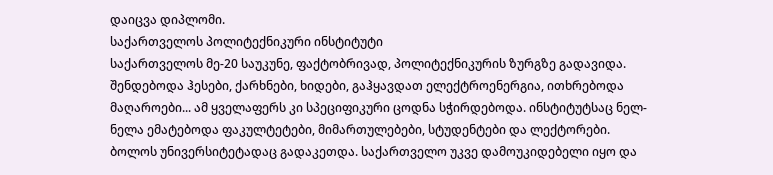დაიცვა დიპლომი.
საქართველოს პოლიტექნიკური ინსტიტუტი
საქართველოს მე-20 საუკუნე, ფაქტობრივად, პოლიტექნიკურის ზურგზე გადავიდა. შენდებოდა ჰესები, ქარხნები, ხიდები, გაჰყავდათ ელექტროენერგია, ითხრებოდა მაღაროები... ამ ყველაფერს კი სპეციფიკური ცოდნა სჭირდებოდა. ინსტიტუტსაც ნელ-ნელა ემატებოდა ფაკულტეტები, მიმართულებები, სტუდენტები და ლექტორები. ბოლოს უნივერსიტეტადაც გადაკეთდა. საქართველო უკვე დამოუკიდებელი იყო და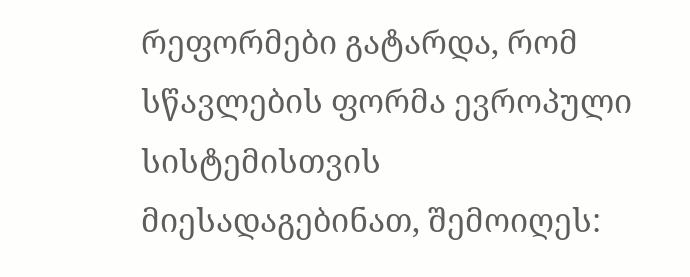რეფორმები გატარდა, რომ სწავლების ფორმა ევროპული სისტემისთვის მიესადაგებინათ, შემოიღეს: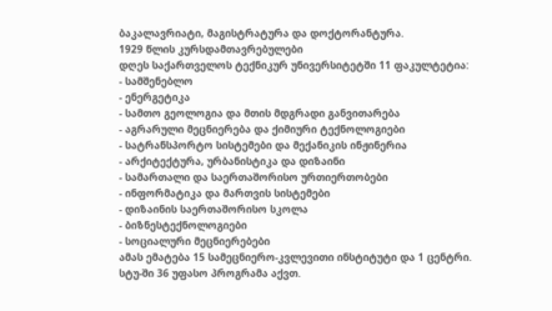ბაკალავრიატი, მაგისტრატურა და დოქტორანტურა.
1929 წლის კურსდამთავრებულები
დღეს საქართველოს ტექნიკურ უნივერსიტეტში 11 ფაკულტეტია:
- სამშენებლო
- ენერგეტიკა
- სამთო გეოლოგია და მთის მდგრადი განვითარება
- აგრარული მეცნიერება და ქიმიური ტექნოლოგიები
- სატრანსპორტო სისტემები და მექანიკის ინჟინერია
- არქიტექტურა, ურბანისტიკა და დიზაინი
- სამართალი და საერთაშორისო ურთიერთობები
- ინფორმატიკა და მართვის სისტემები
- დიზაინის საერთაშორისო სკოლა
- ბიზნესტექნოლოგიები
- სოციალური მეცნიერებები
ამას ემატება 15 სამეცნიერო-კვლევითი ინსტიტუტი და 1 ცენტრი.
სტუ-ში 36 უფასო პროგრამა აქვთ.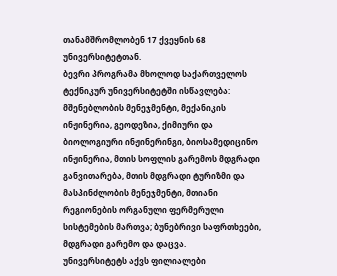თანამშრომლობენ 17 ქვეყნის 68 უნივერსიტეტთან.
ბევრი პროგრამა მხოლოდ საქართველოს ტექნიკურ უნივერსიტეტში ისწავლება: მშენებლობის მენეჯმენტი, მექანიკის ინჟინერია, გეოდეზია, ქიმიური და ბიოლოგიური ინჟინერინგი, ბიოსამედიცინო ინჟინერია, მთის სოფლის გარემოს მდგრადი განვითარება, მთის მდგრადი ტურიზმი და მასპინძლობის მენეჯმენტი, მთიანი რეგიონების ორგანული ფერმერული სისტემების მართვა; ბუნებრივი საფრთხეები, მდგრადი გარემო და დაცვა.
უნივერსიტეტს აქვს ფილიალები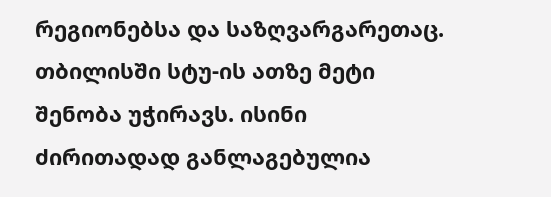რეგიონებსა და საზღვარგარეთაც. თბილისში სტუ-ის ათზე მეტი შენობა უჭირავს. ისინი ძირითადად განლაგებულია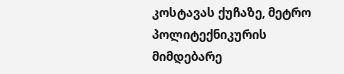კოსტავას ქუჩაზე, მეტრო პოლიტექნიკურის მიმდებარე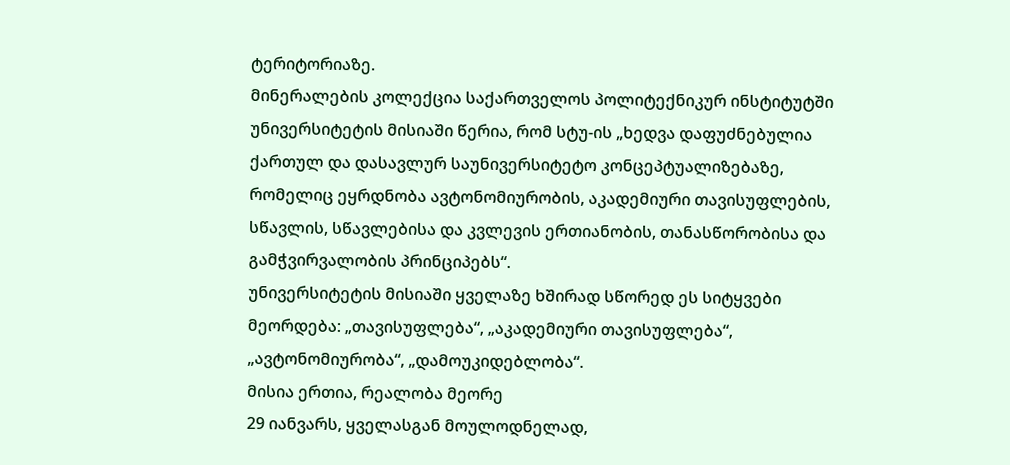ტერიტორიაზე.
მინერალების კოლექცია საქართველოს პოლიტექნიკურ ინსტიტუტში
უნივერსიტეტის მისიაში წერია, რომ სტუ-ის „ხედვა დაფუძნებულია ქართულ და დასავლურ საუნივერსიტეტო კონცეპტუალიზებაზე, რომელიც ეყრდნობა ავტონომიურობის, აკადემიური თავისუფლების, სწავლის, სწავლებისა და კვლევის ერთიანობის, თანასწორობისა და გამჭვირვალობის პრინციპებს“.
უნივერსიტეტის მისიაში ყველაზე ხშირად სწორედ ეს სიტყვები მეორდება: „თავისუფლება“, „აკადემიური თავისუფლება“, „ავტონომიურობა“, „დამოუკიდებლობა“.
მისია ერთია, რეალობა მეორე
29 იანვარს, ყველასგან მოულოდნელად,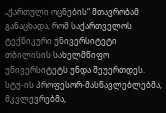„ქართული ოცნების“ მთავრობამ განაცხადა, რომ საქართველოს ტექნიკური უნივერსიტეტი თბილისის სახელმწიფო უნივერსიტეტს უნდა შეუერთდეს.
სტუ-ის პროფესორ-მასწავლებლებმა, მკვლევრებმა,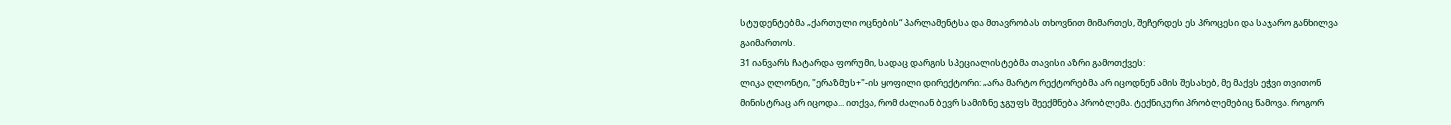სტუდენტებმა „ქართული ოცნების“ პარლამენტსა და მთავრობას თხოვნით მიმართეს, შეჩერდეს ეს პროცესი და საჯარო განხილვა გაიმართოს.
31 იანვარს ჩატარდა ფორუმი, სადაც დარგის სპეციალისტებმა თავისი აზრი გამოთქვეს:
ლიკა ღლონტი, "ერაზმუს+"-ის ყოფილი დირექტორი: „არა მარტო რექტორებმა არ იცოდნენ ამის შესახებ, მე მაქვს ეჭვი თვითონ მინისტრაც არ იცოდა... ითქვა, რომ ძალიან ბევრ სამიზნე ჯგუფს შეექმნება პრობლემა. ტექნიკური პრობლემებიც წამოვა. როგორ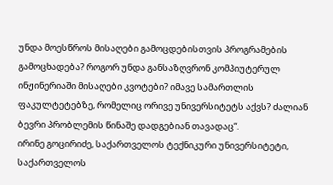უნდა მოესწროს მისაღები გამოცდებისთვის პროგრამების გამოცხადება? როგორ უნდა განსაზღვრონ კომპიუტერულ ინჟინერიაში მისაღები კვოტები? იმავე სამართლის ფაკულტეტებზე, რომელიც ორივე უნივერსიტეტს აქვს? ძალიან ბევრი პრობლემის წინაშე დადგებიან თავადაც“.
ირინე გოცირიძე, საქართველოს ტექნიკური უნივერსიტეტი, საქართველოს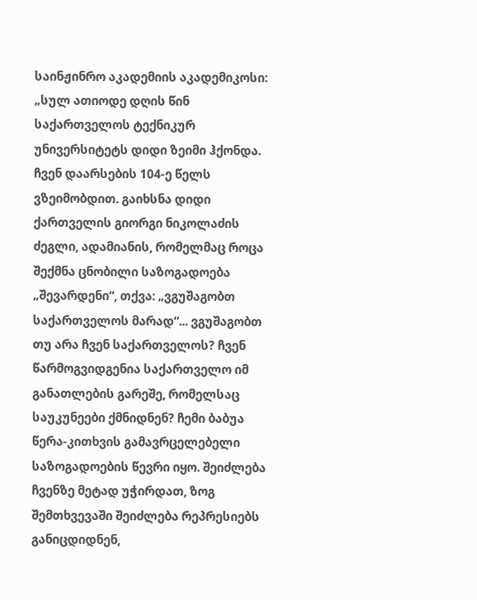საინჟინრო აკადემიის აკადემიკოსი: „სულ ათიოდე დღის წინ საქართველოს ტექნიკურ უნივერსიტეტს დიდი ზეიმი ჰქონდა. ჩვენ დაარსების 104-ე წელს ვზეიმობდით. გაიხსნა დიდი ქართველის გიორგი ნიკოლაძის ძეგლი, ადამიანის, რომელმაც როცა შექმნა ცნობილი საზოგადოება „შევარდენი“, თქვა: „ვგუშაგობთ საქართველოს მარად“... ვგუშაგობთ თუ არა ჩვენ საქართველოს? ჩვენ წარმოგვიდგენია საქართველო იმ განათლების გარეშე, რომელსაც საუკუნეები ქმნიდნენ? ჩემი ბაბუა წერა-კითხვის გამავრცელებელი საზოგადოების წევრი იყო. შეიძლება ჩვენზე მეტად უჭირდათ, ზოგ შემთხვევაში შეიძლება რეპრესიებს განიცდიდნენ,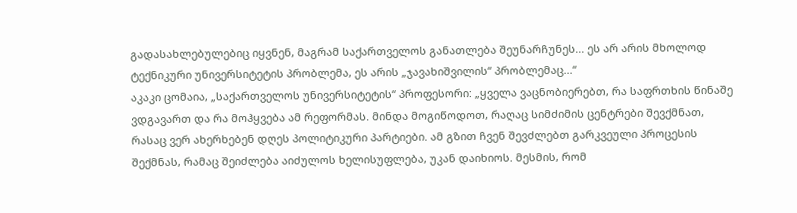გადასახლებულებიც იყვნენ, მაგრამ საქართველოს განათლება შეუნარჩუნეს... ეს არ არის მხოლოდ ტექნიკური უნივერსიტეტის პრობლემა, ეს არის „ჯავახიშვილის“ პრობლემაც...“
აკაკი ცომაია, „საქართველოს უნივერსიტეტის“ პროფესორი: „ყველა ვაცნობიერებთ, რა საფრთხის წინაშე ვდგავართ და რა მოჰყვება ამ რეფორმას. მინდა მოგიწოდოთ, რაღაც სიმძიმის ცენტრები შევქმნათ, რასაც ვერ ახერხებენ დღეს პოლიტიკური პარტიები. ამ გზით ჩვენ შევძლებთ გარკვეული პროცესის შექმნას, რამაც შეიძლება აიძულოს ხელისუფლება, უკან დაიხიოს. მესმის, რომ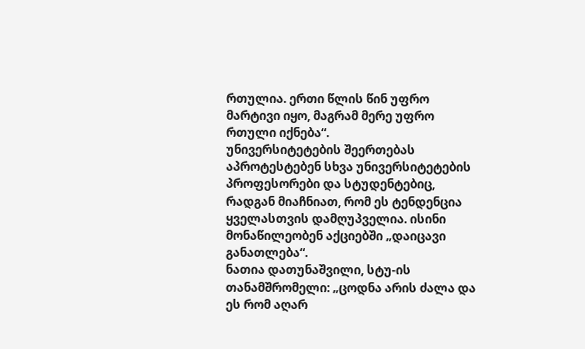რთულია. ერთი წლის წინ უფრო მარტივი იყო, მაგრამ მერე უფრო რთული იქნება“.
უნივერსიტეტების შეერთებას აპროტესტებენ სხვა უნივერსიტეტების პროფესორები და სტუდენტებიც, რადგან მიაჩნიათ, რომ ეს ტენდენცია ყველასთვის დამღუპველია. ისინი მონაწილეობენ აქციებში „დაიცავი განათლება“.
ნათია დათუნაშვილი, სტუ-ის თანამშრომელი: „ცოდნა არის ძალა და ეს რომ აღარ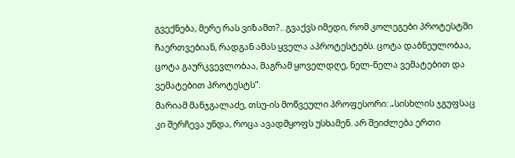გვექნება, მერე რას ვიზამთ?.. გვაქვს იმედი, რომ კოლეგები პროტესტში ჩაერთვებიან, რადგან ამას ყველა აპროტესტებს. ცოტა დაბნეულობაა, ცოტა გაურკვევლობაა, მაგრამ ყოველდღე, ნელ-ნელა ვემატებით და ვემატებით პროტესტს“.
მარიამ მანჯგალაძე, თსუ-ის მოწვეული პროფესორი: „სისხლის ჯგუფსაც კი შერჩევა უნდა, როცა ავადმყოფს უსხამენ. არ შეიძლება ერთი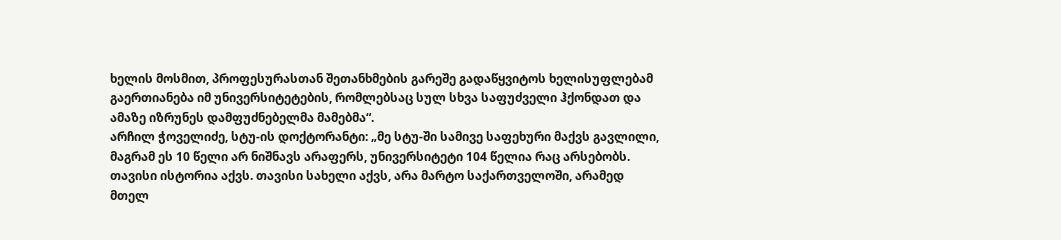ხელის მოსმით, პროფესურასთან შეთანხმების გარეშე გადაწყვიტოს ხელისუფლებამ გაერთიანება იმ უნივერსიტეტების, რომლებსაც სულ სხვა საფუძველი ჰქონდათ და ამაზე იზრუნეს დამფუძნებელმა მამებმა“.
არჩილ ჭოველიძე, სტუ-ის დოქტორანტი: „მე სტუ-ში სამივე საფეხური მაქვს გავლილი, მაგრამ ეს 10 წელი არ ნიშნავს არაფერს, უნივერსიტეტი 104 წელია რაც არსებობს. თავისი ისტორია აქვს. თავისი სახელი აქვს, არა მარტო საქართველოში, არამედ მთელ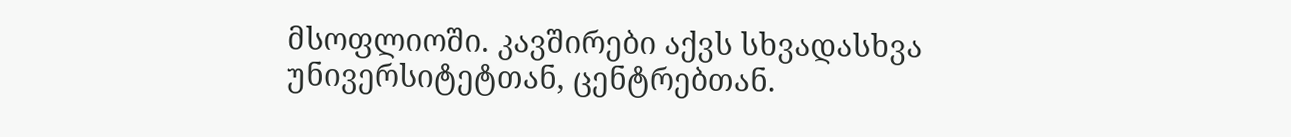მსოფლიოში. კავშირები აქვს სხვადასხვა უნივერსიტეტთან, ცენტრებთან.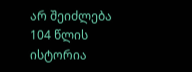არ შეიძლება 104 წლის ისტორია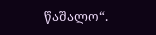წაშალო“.